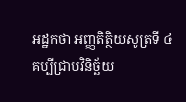អដ្ឋកថា អញ្ញតិត្ថិយសូត្រទី ៤
គប្បីជ្រាបវិនិច្ឆ័យ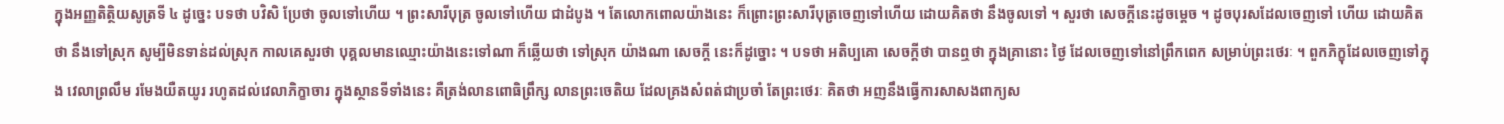ក្នុងអញ្ញតិត្ថិយសូត្រទី ៤ ដូច្នេះ បទថា បវិសិ ប្រែថា ចូលទៅហើយ ។ ព្រះសារីបុត្រ ចូលទៅហើយ ជាដំបូង ។ តែលោកពោលយ៉ាងនេះ ក៏ព្រោះព្រះសារីបុត្រចេញទៅហើយ ដោយគិតថា នឹងចូលទៅ ។ សួរថា សេចក្តីនេះដូចម្តេច ។ ដូចបុរសដែលចេញទៅ ហើយ ដោយគិតថា នឹងទៅស្រុក សូម្បីមិនទាន់ដល់ស្រុក កាលគេសួរថា បុគ្គលមានឈ្មោះយ៉ាងនេះទៅណា ក៏ឆ្លើយថា ទៅស្រុក យ៉ាងណា សេចក្តី នេះក៏ដូច្នោះ ។ បទថា អតិប្បគោ សេចក្តីថា បានឮថា ក្នុងគ្រានោះ ថ្ងៃ ដែលចេញទៅនៅព្រឹកពេក សម្រាប់ព្រះថេរៈ ។ ពួកភិក្ខុដែលចេញទៅក្នុង វេលាព្រលឹម រមែងយឺតយូរ រហូតដល់វេលាភិក្ខាចារ ក្នុងស្ថានទីទាំងនេះ គឺត្រង់លានពោធិព្រឹក្ស លានព្រះចេតិយ ដែលគ្រងសំពត់ជាប្រចាំ តែព្រះថេរៈ គិតថា អញនឹងធ្វើការសាសងពាក្យស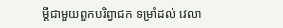ម្តីជាមួយពួកបរិព្វាជក ទម្រាំដល់ វេលា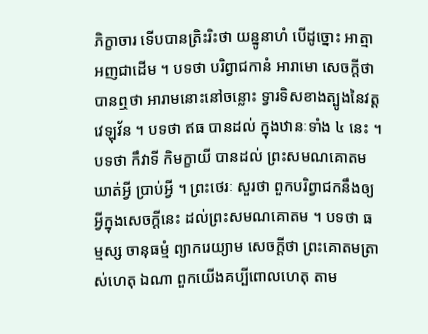ភិក្ខាចារ ទើបបានត្រិះរិះថា យន្នូនាហំ បើដូច្នោះ អាត្មាអញជាដើម ។ បទថា បរិព្វាជកានំ អារាមោ សេចក្តីថា បានឮថា អារាមនោះនៅចន្លោះ ទ្វារទិសខាងត្បូងនៃវត្តវេឡុវ័ន ។ បទថា ឥធ បានដល់ ក្នុងឋានៈទាំង ៤ នេះ ។ បទថា កឹវាទី កិមក្ខាយី បានដល់ ព្រះសមណគោតមឃាត់អ្វី ប្រាប់អ្វី ។ ព្រះថេរៈ សួរថា ពួកបរិព្វាជកនឹងឲ្យអ្វីក្នុងសេចក្តីនេះ ដល់ព្រះសមណគោតម ។ បទថា ធម្មស្ស ចានុធម្មំ ព្យាករេយ្យាម សេចក្តីថា ព្រះគោតមត្រាស់ហេតុ ឯណា ពួកយើងគប្បីពោលហេតុ តាម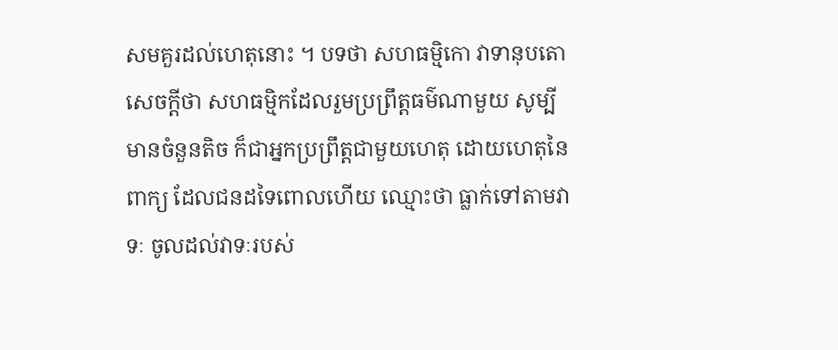សមគួរដល់ហេតុនោះ ។ បទថា សហធម្មិកោ វាទានុបតោ សេចក្តីថា សហធម្មិកដែលរួមប្រព្រឹត្តធម៌ណាមួយ សូម្បីមានចំនួនតិច ក៏ជាអ្នកប្រព្រឹត្តជាមួយហេតុ ដោយហេតុនៃពាក្យ ដែលជនដទៃពោលហើយ ឈ្មោះថា ធ្លាក់ទៅតាមវាទៈ ចូលដល់វាទៈរបស់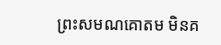ព្រះសមណគោតម មិនគ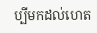ប្បីមកដល់ហេត